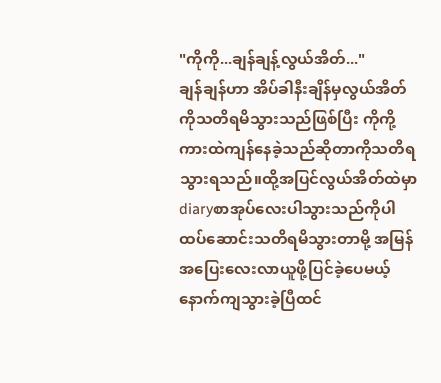"ကိုကို...ချန်ချန့်လွယ်အိတ်..."
ချန်ချန်ဟာ အိပ်ခါနီးချိန်မှလွယ်အိတ်ကိုသတိရမိသွားသည်ဖြစ်ပြီး ကိုကို့ကားထဲကျန်နေခဲ့သည်ဆိုတာကိုသတိရသွားရသည်။ထို့အပြင်လွယ်အိတ်ထဲမှာ
diaryစာအုပ်လေးပါသွားသည်ကိုပါ ထပ်ဆောင်းသတိရမိသွားတာမို့ အမြန်အပြေးလေးလာယူဖို့ပြင်ခဲ့ပေမယ့် နောက်ကျသွားခဲ့ပြီထင်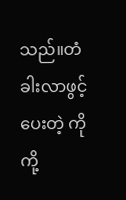သည်။တံခါးလာဖွင့်ပေးတဲ့ ကိုကို့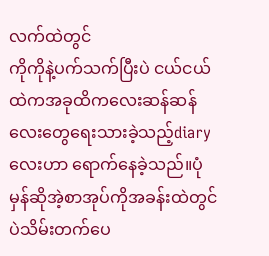လက်ထဲတွင်
ကိုကိုနဲ့ပက်သက်ပြီးပဲ ငယ်ငယ်ထဲကအခုထိကလေးဆန်ဆန်လေးတွေရေးသားခဲ့သည့်diaryလေးဟာ ရောက်နေခဲ့သည်။ပုံမှန်ဆိုအဲ့စာအုပ်ကိုအခန်းထဲတွင်ပဲသိမ်းတက်ပေ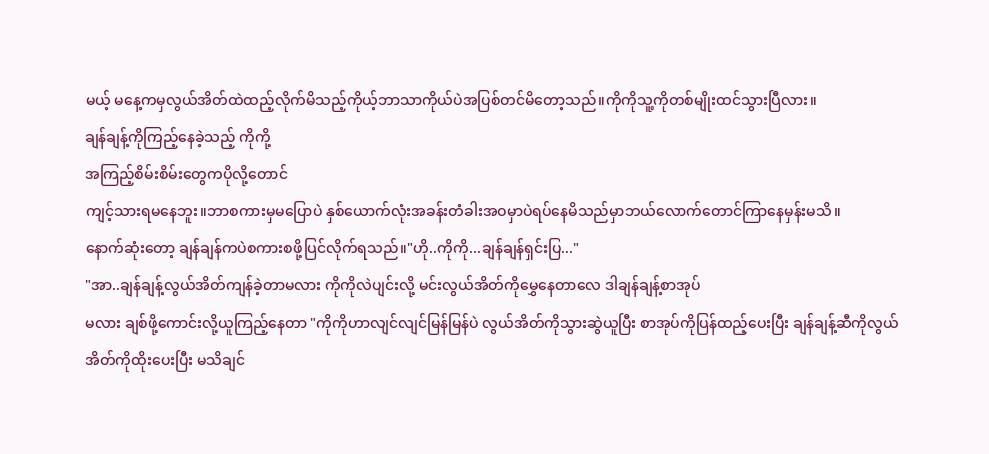မယ့် မနေ့ကမှလွယ်အိတ်ထဲထည့်လိုက်မိသည့်ကိုယ့်ဘာသာကိုယ်ပဲအပြစ်တင်မိတော့သည်။ကိုကိုသူ့ကိုတစ်မျိုးထင်သွားပြီလား။
ချန်ချန့်ကိုကြည့်နေခဲ့သည့် ကိုကို့
အကြည့်စိမ်းစိမ်းတွေကပိုလို့တောင်
ကျင့်သားရမနေဘူး။ဘာစကားမှမပြောပဲ နှစ်ယောက်လုံးအခန်းတံခါးအဝမှာပဲရပ်နေမိသည်မှာဘယ်လောက်တောင်ကြာနေမှန်းမသိ။
နောက်ဆုံးတော့ ချန်ချန်ကပဲစကားစဖို့ပြင်လိုက်ရသည်။"ဟို..ကိုကို...ချန်ချန်ရှင်းပြ..."
"အာ..ချန်ချန့်လွယ်အိတ်ကျန်ခဲ့တာမလား ကိုကိုလဲပျင်းလို့ မင်းလွယ်အိတ်ကိုမွှေနေတာလေ ဒါချန်ချန့်စာအုပ်
မလား ချစ်ဖို့ကောင်းလို့ယူကြည့်နေတာ "ကိုကိုဟာလျင်လျင်မြန်မြန်ပဲ လွယ်အိတ်ကိုသွားဆွဲယူပြီး စာအုပ်ကိုပြန်ထည့်ပေးပြီး ချန်ချန့်ဆီကိုလွယ်အိတ်ကိုထိုးပေးပြီး မသိချင်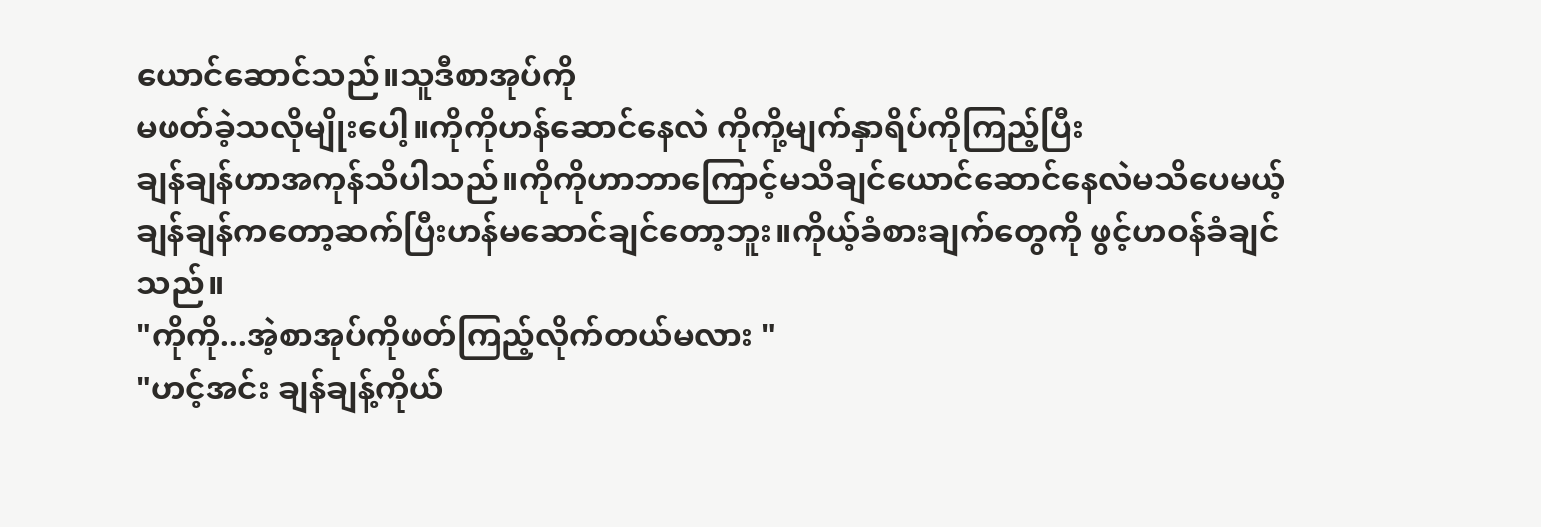ယောင်ဆောင်သည်။သူဒီစာအုပ်ကို
မဖတ်ခဲ့သလိုမျိုးပေါ့။ကိုကိုဟန်ဆောင်နေလဲ ကိုကို့မျက်နှာရိပ်ကိုကြည့်ပြီး
ချန်ချန်ဟာအကုန်သိပါသည်။ကိုကိုဟာဘာကြောင့်မသိချင်ယောင်ဆောင်နေလဲမသိပေမယ့် ချန်ချန်ကတော့ဆက်ပြီးဟန်မဆောင်ချင်တော့ဘူး။ကိုယ့်ခံစားချက်တွေကို ဖွင့်ဟဝန်ခံချင်သည်။
"ကိုကို...အဲ့စာအုပ်ကိုဖတ်ကြည့်လိုက်တယ်မလား "
"ဟင့်အင်း ချန်ချန့်ကိုယ်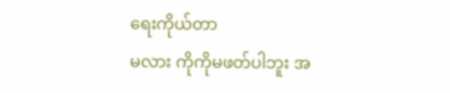ရေးကိုယ်တာ
မလား ကိုကိုမဖတ်ပါဘူး အ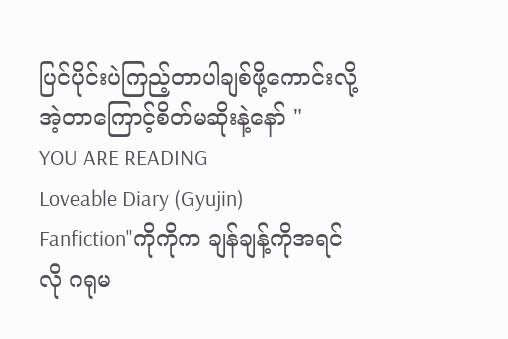ပြင်ပိုင်းပဲကြည့်တာပါချစ်ဖို့ကောင်းလို့ အဲ့တာကြောင့်စိတ်မဆိုးနဲ့နော် "
YOU ARE READING
Loveable Diary (Gyujin)
Fanfiction"ကိုကိုက ချန်ချန့်ကိုအရင်လို ဂရုမ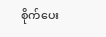စိုက်ပေး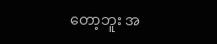တော့ဘူး အ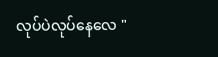လုပ်ပဲလုပ်နေလေ "